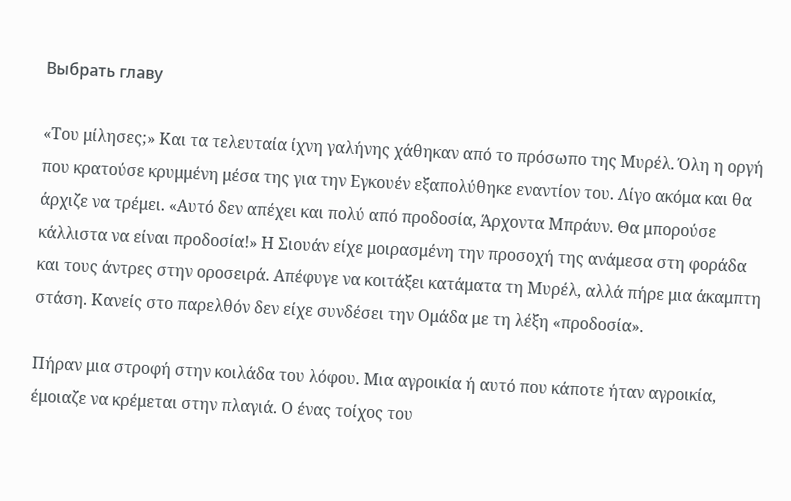Выбрать главу

«Του μίλησες;» Και τα τελευταία ίχνη γαλήνης χάθηκαν από το πρόσωπο της Μυρέλ. Όλη η οργή που κρατούσε κρυμμένη μέσα της για την Εγκουέν εξαπολύθηκε εναντίον του. Λίγο ακόμα και θα άρχιζε να τρέμει. «Αυτό δεν απέχει και πολύ από προδοσία, Άρχοντα Μπράυν. Θα μπορούσε κάλλιστα να είναι προδοσία!» Η Σιουάν είχε μοιρασμένη την προσοχή της ανάμεσα στη φοράδα και τους άντρες στην οροσειρά. Απέφυγε να κοιτάξει κατάματα τη Μυρέλ, αλλά πήρε μια άκαμπτη στάση. Κανείς στο παρελθόν δεν είχε συνδέσει την Ομάδα με τη λέξη «προδοσία».

Πήραν μια στροφή στην κοιλάδα του λόφου. Μια αγροικία ή αυτό που κάποτε ήταν αγροικία, έμοιαζε να κρέμεται στην πλαγιά. Ο ένας τοίχος του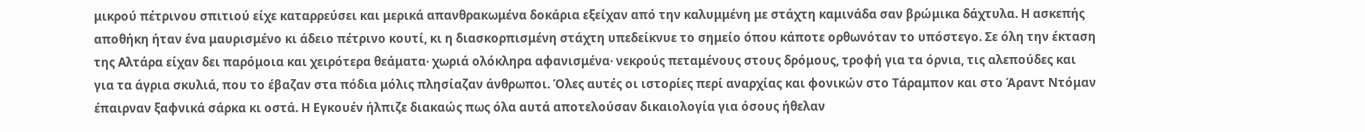μικρού πέτρινου σπιτιού είχε καταρρεύσει και μερικά απανθρακωμένα δοκάρια εξείχαν από την καλυμμένη με στάχτη καμινάδα σαν βρώμικα δάχτυλα. Η ασκεπής αποθήκη ήταν ένα μαυρισμένο κι άδειο πέτρινο κουτί, κι η διασκορπισμένη στάχτη υπεδείκνυε το σημείο όπου κάποτε ορθωνόταν το υπόστεγο. Σε όλη την έκταση της Αλτάρα είχαν δει παρόμοια και χειρότερα θεάματα· χωριά ολόκληρα αφανισμένα· νεκρούς πεταμένους στους δρόμους, τροφή για τα όρνια, τις αλεπούδες και για τα άγρια σκυλιά, που το έβαζαν στα πόδια μόλις πλησίαζαν άνθρωποι. Όλες αυτές οι ιστορίες περί αναρχίας και φονικών στο Τάραμπον και στο Άραντ Ντόμαν έπαιρναν ξαφνικά σάρκα κι οστά. Η Εγκουέν ήλπιζε διακαώς πως όλα αυτά αποτελούσαν δικαιολογία για όσους ήθελαν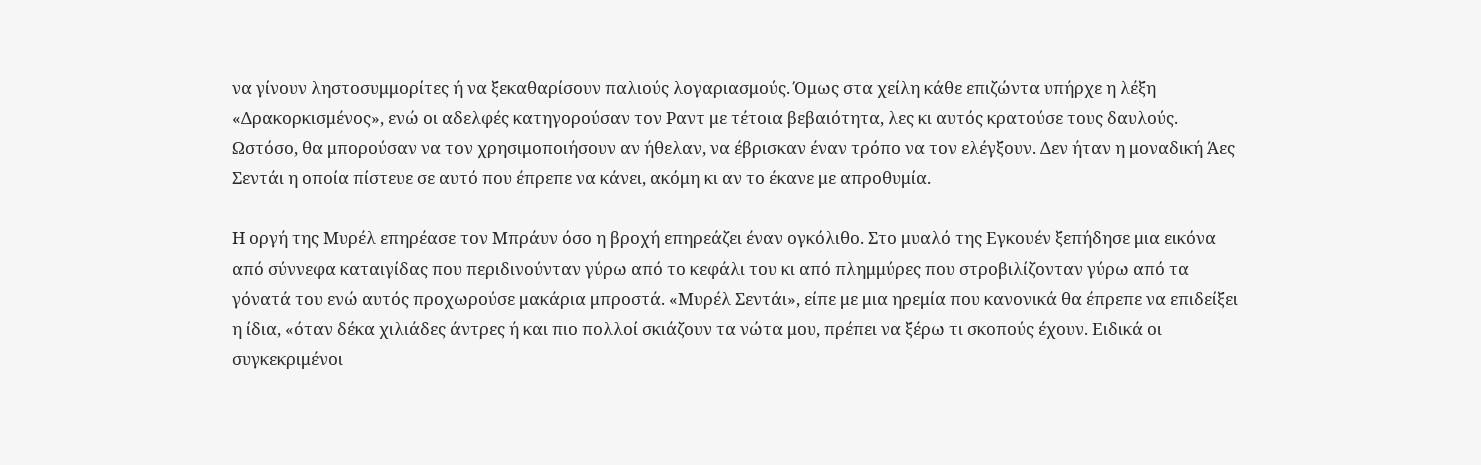να γίνουν ληστοσυμμορίτες ή να ξεκαθαρίσουν παλιούς λογαριασμούς. Όμως στα χείλη κάθε επιζώντα υπήρχε η λέξη «Δρακορκισμένος», ενώ οι αδελφές κατηγορούσαν τον Ραντ με τέτοια βεβαιότητα, λες κι αυτός κρατούσε τους δαυλούς. Ωστόσο, θα μπορούσαν να τον χρησιμοποιήσουν αν ήθελαν, να έβρισκαν έναν τρόπο να τον ελέγξουν. Δεν ήταν η μοναδική Άες Σεντάι η οποία πίστευε σε αυτό που έπρεπε να κάνει, ακόμη κι αν το έκανε με απροθυμία.

Η οργή της Μυρέλ επηρέασε τον Μπράυν όσο η βροχή επηρεάζει έναν ογκόλιθο. Στο μυαλό της Εγκουέν ξεπήδησε μια εικόνα από σύννεφα καταιγίδας που περιδινούνταν γύρω από το κεφάλι του κι από πλημμύρες που στροβιλίζονταν γύρω από τα γόνατά του ενώ αυτός προχωρούσε μακάρια μπροστά. «Μυρέλ Σεντάι», είπε με μια ηρεμία που κανονικά θα έπρεπε να επιδείξει η ίδια, «όταν δέκα χιλιάδες άντρες ή και πιο πολλοί σκιάζουν τα νώτα μου, πρέπει να ξέρω τι σκοπούς έχουν. Ειδικά οι συγκεκριμένοι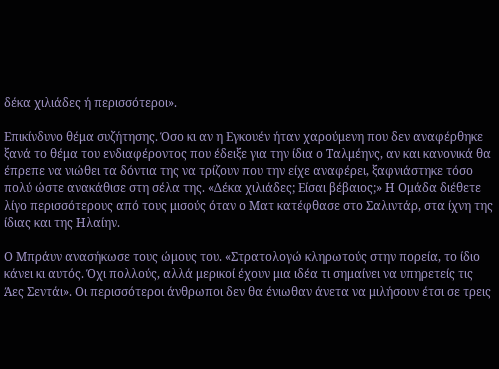δέκα χιλιάδες ή περισσότεροι».

Επικίνδυνο θέμα συζήτησης. Όσο κι αν η Εγκουέν ήταν χαρούμενη που δεν αναφέρθηκε ξανά το θέμα του ενδιαφέροντος που έδειξε για την ίδια ο Ταλμέηνς, αν και κανονικά θα έπρεπε να νιώθει τα δόντια της να τρίζουν που την είχε αναφέρει, ξαφνιάστηκε τόσο πολύ ώστε ανακάθισε στη σέλα της. «Δέκα χιλιάδες; Είσαι βέβαιος;» Η Ομάδα διέθετε λίγο περισσότερους από τους μισούς όταν ο Ματ κατέφθασε στο Σαλιντάρ, στα ίχνη της ίδιας και της Ηλαίην.

Ο Μπράυν ανασήκωσε τους ώμους του. «Στρατολογώ κληρωτούς στην πορεία, το ίδιο κάνει κι αυτός. Όχι πολλούς, αλλά μερικοί έχουν μια ιδέα τι σημαίνει να υπηρετείς τις Άες Σεντάι». Οι περισσότεροι άνθρωποι δεν θα ένιωθαν άνετα να μιλήσουν έτσι σε τρεις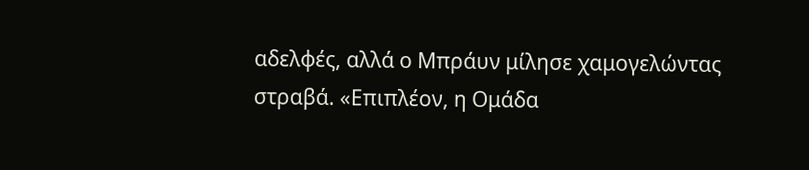αδελφές, αλλά ο Μπράυν μίλησε χαμογελώντας στραβά. «Επιπλέον, η Ομάδα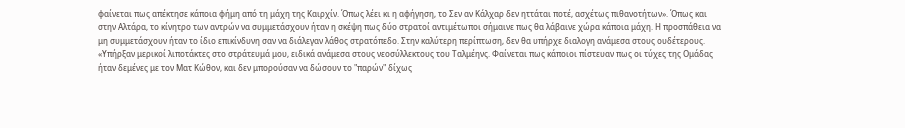φαίνεται πως απέκτησε κάποια φήμη από τη μάχη της Καιρχίν. Όπως λέει κι η αφήγηση, το Σεν αν Κάλχαρ δεν ηττάται ποτέ, ασχέτως πιθανοτήτων». Όπως και στην Αλτάρα, το κίνητρο των αντρών να συμμετάσχουν ήταν η σκέψη πως δύο στρατοί αντιμέτωποι σήμαινε πως θα λάβαινε χώρα κάποια μάχη. Η προσπάθεια να μη συμμετάσχουν ήταν το ίδιο επικίνδυνη σαν να διάλεγαν λάθος στρατόπεδο. Στην καλύτερη περίπτωση, δεν θα υπήρχε διαλογη ανάμεσα στους ουδέτερους. «Υπήρξαν μερικοί λιποτάκτες στο στράτευμά μου, ειδικά ανάμεσα στους νεοσύλλεκτους του Ταλμέηνς. Φαίνεται πως κάποιοι πίστευαν πως οι τύχες της Ομάδας ήταν δεμένες με τον Ματ Κώθον, και δεν μπορούσαν να δώσουν το "παρών" δίχως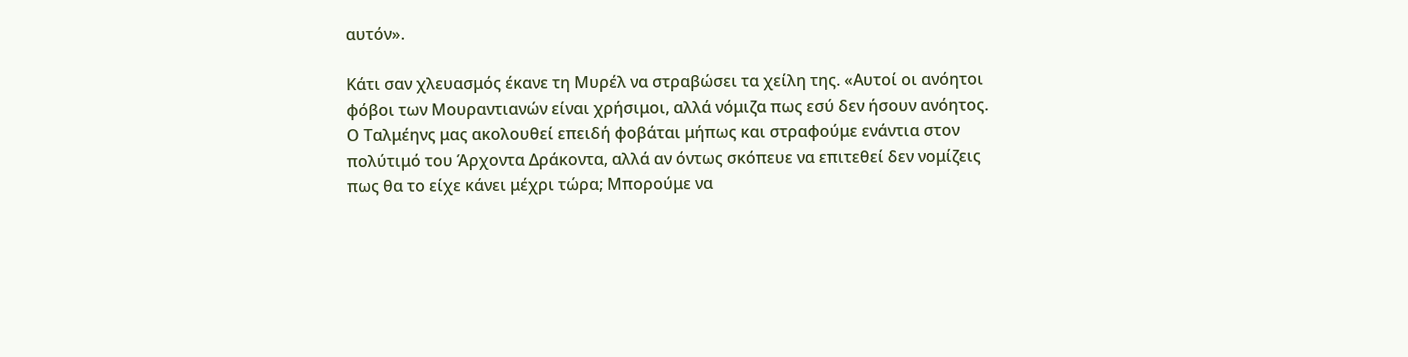αυτόν».

Κάτι σαν χλευασμός έκανε τη Μυρέλ να στραβώσει τα χείλη της. «Αυτοί οι ανόητοι φόβοι των Μουραντιανών είναι χρήσιμοι, αλλά νόμιζα πως εσύ δεν ήσουν ανόητος. Ο Ταλμέηνς μας ακολουθεί επειδή φοβάται μήπως και στραφούμε ενάντια στον πολύτιμό του Άρχοντα Δράκοντα, αλλά αν όντως σκόπευε να επιτεθεί δεν νομίζεις πως θα το είχε κάνει μέχρι τώρα; Μπορούμε να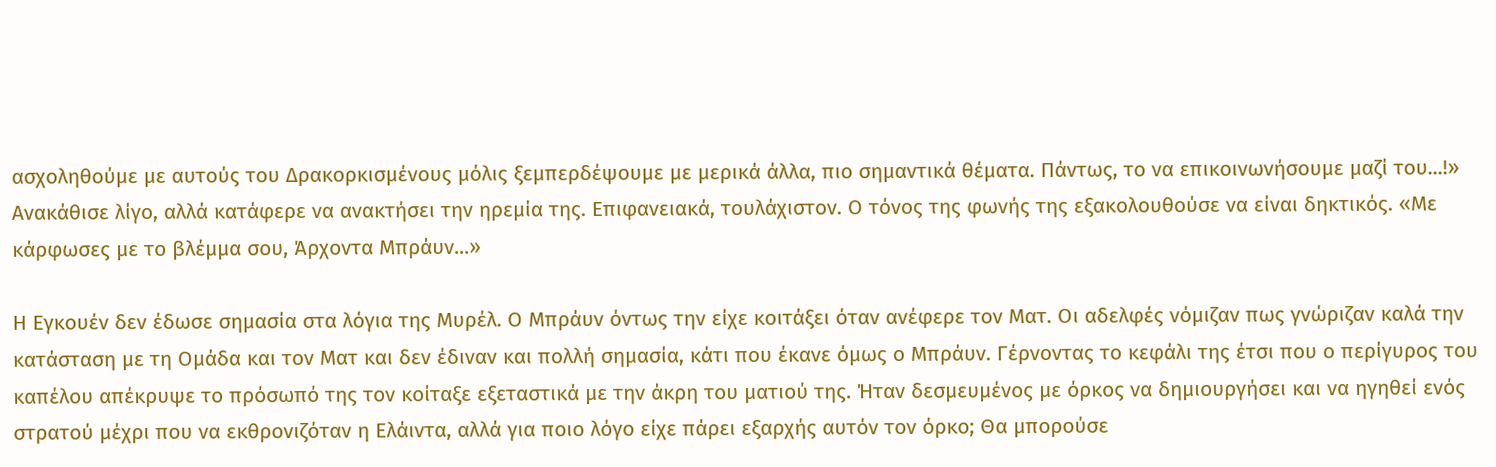ασχοληθούμε με αυτούς του Δρακορκισμένους μόλις ξεμπερδέψουμε με μερικά άλλα, πιο σημαντικά θέματα. Πάντως, το να επικοινωνήσουμε μαζί του...!» Ανακάθισε λίγο, αλλά κατάφερε να ανακτήσει την ηρεμία της. Επιφανειακά, τουλάχιστον. Ο τόνος της φωνής της εξακολουθούσε να είναι δηκτικός. «Με κάρφωσες με το βλέμμα σου, Άρχοντα Μπράυν...»

Η Εγκουέν δεν έδωσε σημασία στα λόγια της Μυρέλ. Ο Μπράυν όντως την είχε κοιτάξει όταν ανέφερε τον Ματ. Οι αδελφές νόμιζαν πως γνώριζαν καλά την κατάσταση με τη Ομάδα και τον Ματ και δεν έδιναν και πολλή σημασία, κάτι που έκανε όμως ο Μπράυν. Γέρνοντας το κεφάλι της έτσι που ο περίγυρος του καπέλου απέκρυψε το πρόσωπό της τον κοίταξε εξεταστικά με την άκρη του ματιού της. Ήταν δεσμευμένος με όρκος να δημιουργήσει και να ηγηθεί ενός στρατού μέχρι που να εκθρονιζόταν η Ελάιντα, αλλά για ποιο λόγο είχε πάρει εξαρχής αυτόν τον όρκο; Θα μπορούσε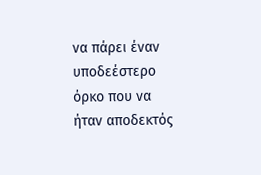να πάρει έναν υποδεέστερο όρκο που να ήταν αποδεκτός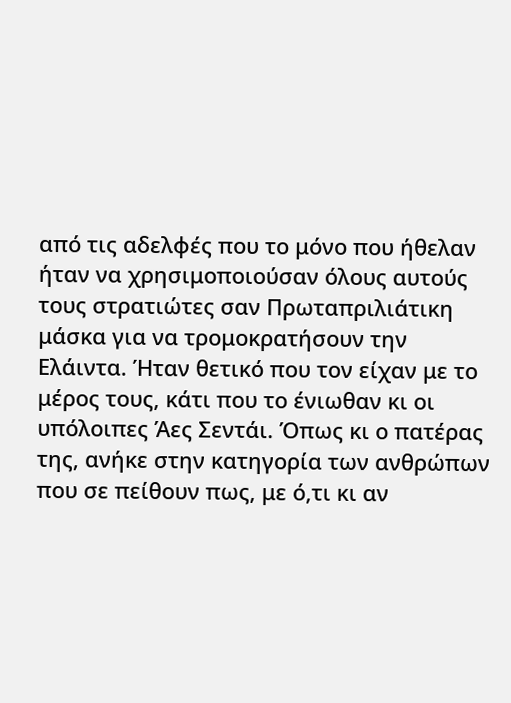από τις αδελφές που το μόνο που ήθελαν ήταν να χρησιμοποιούσαν όλους αυτούς τους στρατιώτες σαν Πρωταπριλιάτικη μάσκα για να τρομοκρατήσουν την Ελάιντα. Ήταν θετικό που τον είχαν με το μέρος τους, κάτι που το ένιωθαν κι οι υπόλοιπες Άες Σεντάι. Όπως κι ο πατέρας της, ανήκε στην κατηγορία των ανθρώπων που σε πείθουν πως, με ό,τι κι αν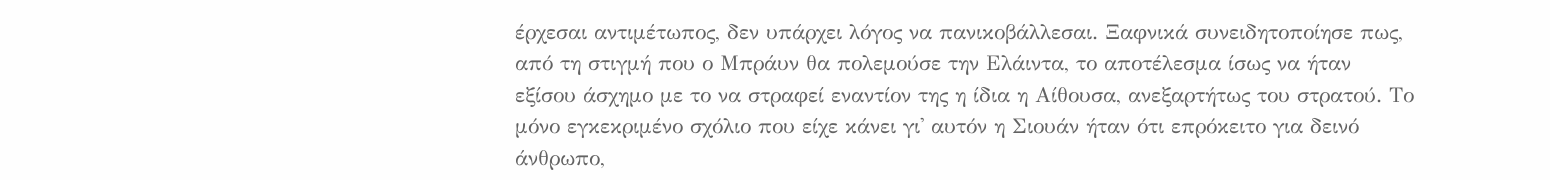έρχεσαι αντιμέτωπος, δεν υπάρχει λόγος να πανικοβάλλεσαι. Ξαφνικά συνειδητοποίησε πως, από τη στιγμή που ο Μπράυν θα πολεμούσε την Ελάιντα, το αποτέλεσμα ίσως να ήταν εξίσου άσχημο με το να στραφεί εναντίον της η ίδια η Αίθουσα, ανεξαρτήτως του στρατού. Το μόνο εγκεκριμένο σχόλιο που είχε κάνει γι' αυτόν η Σιουάν ήταν ότι επρόκειτο για δεινό άνθρωπο,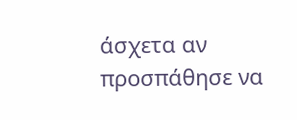άσχετα αν προσπάθησε να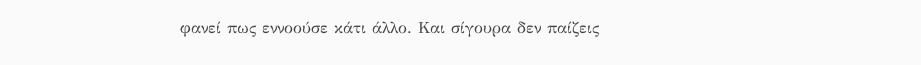φανεί πως εννοούσε κάτι άλλο. Και σίγουρα δεν παίζεις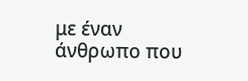με έναν άνθρωπο που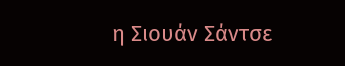η Σιουάν Σάντσε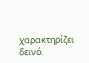χαρακτηρίζει δεινό.